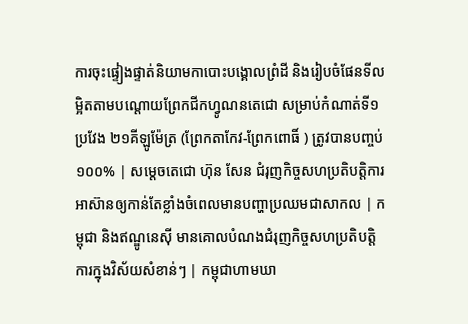ការចុះផ្ទៀងផ្ទាត់និយាមកាបោះបង្គោលព្រំដី និងរៀបចំផែនទីលម្អិតតាមបណ្តោយព្រែកជីកហ្វូណនតេជោ សម្រាប់កំណាត់ទី១ ប្រវែង ២១គីឡូម៉ែត្រ (ព្រែកតាកែវ-ព្រែកពោធិ៍ ) ត្រូវបានបញ្ចប់ ១០០% | សម្តេចតេជោ ហ៊ុន សែន ជំរុញកិច្ចសហប្រតិបត្តិការអាស៊ានឲ្យកាន់តែខ្លាំងចំពេលមានបញ្ហាប្រឈមជាសាកល | កម្ពុជា និងឥណ្ឌូនេស៊ី មានគោលបំណងជំរុញកិច្ចសហប្រតិបត្តិការក្នុងវិស័យសំខាន់ៗ | កម្ពុជាហាមឃា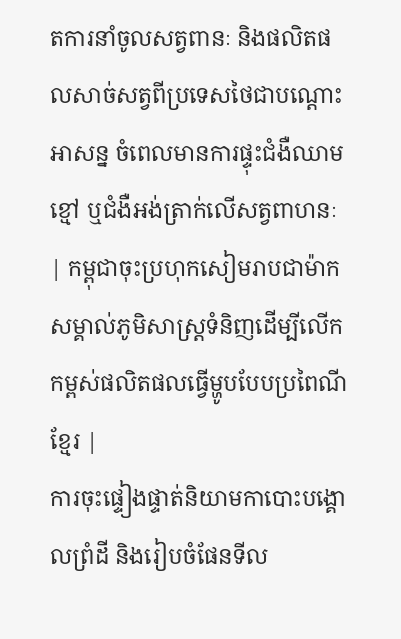តការនាំចូលសត្វពានៈ និងផលិតផលសាច់សត្វពីប្រទេសថៃជាបណ្ដោះអាសន្ន ចំពេលមានការផ្ទុះជំងឺឈាមខ្មៅ ឬជំងឺអង់ត្រាក់លើសត្វពាហនៈ | កម្ពុជាចុះប្រហុកសៀមរាបជាម៉ាកសម្គាល់ភូមិសាស្ត្រទំនិញដើម្បីលើកកម្ពស់ផលិតផលធ្វើម្ហូបបែបប្រពៃណីខ្មែរ |
ការចុះផ្ទៀងផ្ទាត់និយាមកាបោះបង្គោលព្រំដី និងរៀបចំផែនទីល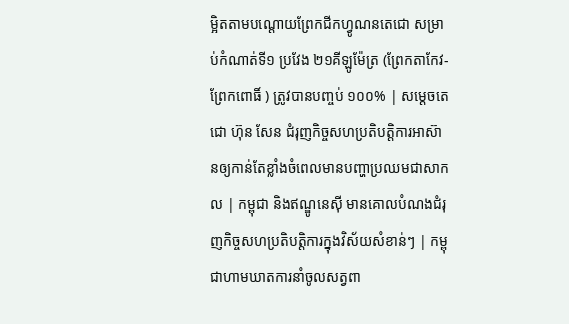ម្អិតតាមបណ្តោយព្រែកជីកហ្វូណនតេជោ សម្រាប់កំណាត់ទី១ ប្រវែង ២១គីឡូម៉ែត្រ (ព្រែកតាកែវ-ព្រែកពោធិ៍ ) ត្រូវបានបញ្ចប់ ១០០% | សម្តេចតេជោ ហ៊ុន សែន ជំរុញកិច្ចសហប្រតិបត្តិការអាស៊ានឲ្យកាន់តែខ្លាំងចំពេលមានបញ្ហាប្រឈមជាសាកល | កម្ពុជា និងឥណ្ឌូនេស៊ី មានគោលបំណងជំរុញកិច្ចសហប្រតិបត្តិការក្នុងវិស័យសំខាន់ៗ | កម្ពុជាហាមឃាតការនាំចូលសត្វពា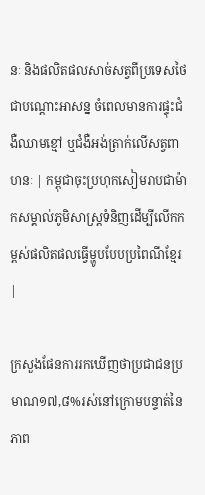នៈ និងផលិតផលសាច់សត្វពីប្រទេសថៃជាបណ្ដោះអាសន្ន ចំពេលមានការផ្ទុះជំងឺឈាមខ្មៅ ឬជំងឺអង់ត្រាក់លើសត្វពាហនៈ | កម្ពុជាចុះប្រហុកសៀមរាបជាម៉ាកសម្គាល់ភូមិសាស្ត្រទំនិញដើម្បីលើកកម្ពស់ផលិតផលធ្វើម្ហូបបែបប្រពៃណីខ្មែរ |

ក្រសួងផែនការរកឃើញថាប្រជាជនប្រមាណ១៧,៨%រស់នៅក្រោមបន្ទាត់នៃភាព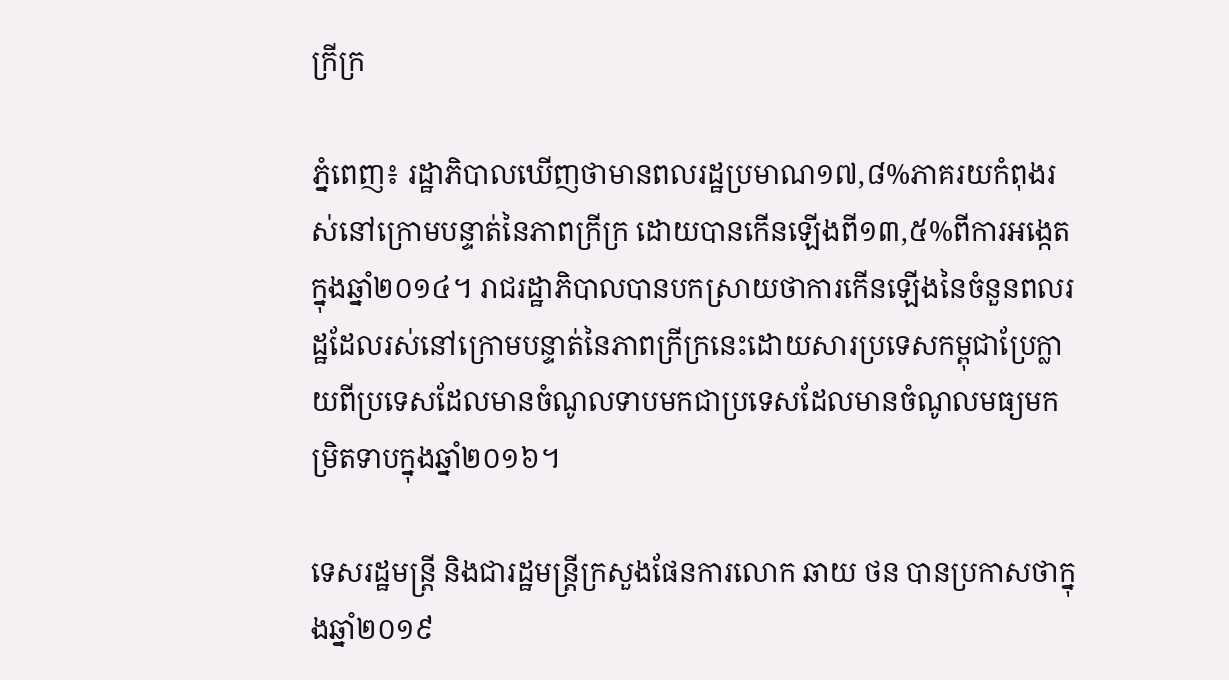ក្រីក្រ

ភ្នំពេញ៖ រដ្ឋាភិបាលឃើញថាមានពលរដ្ឋប្រមាណ១៧,៨%ភាគរយកំពុងរស់នៅក្រោមបន្ទាត់នៃភាពក្រីក្រ ដោយបានកើនឡើងពី១៣,៥%ពីការអង្កេតក្នុងឆ្នាំ២០១៤។ រាជរដ្ឋាភិបាលបានបកស្រាយថាការកើនឡើងនៃចំនួនពលរដ្ឋដែលរស់នៅក្រោមបន្ទាត់នៃភាពក្រីក្រនេះដោយសារប្រទេសកម្ពុជាប្រែក្លាយពីប្រទេសដែលមានចំណូលទាបមកជាប្រទេសដែលមានចំណូលមធ្យមកម្រិតទាបក្នុងឆ្នាំ២០១៦។

ទេសរដ្ឋមន្ត្រី និងជារដ្ឋមន្ត្រីក្រសួងផែនការលោក ឆាយ ថន បានប្រកាសថាក្នុងឆ្នាំ២០១៩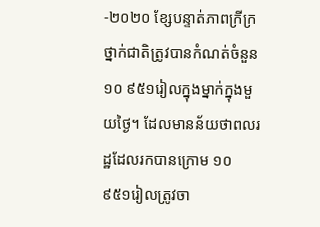-២០២០ ខ្សែបន្ទាត់ភាពក្រីក្រថ្នាក់ជាតិត្រូវបានកំណត់ចំនួន ១០ ៩៥១រៀលក្នុងម្នាក់ក្នុងមួយថ្ងៃ។ ដែលមានន័យថាពលរដ្ឋដែលរកបានក្រោម ១០ ៩៥១រៀលត្រូវចា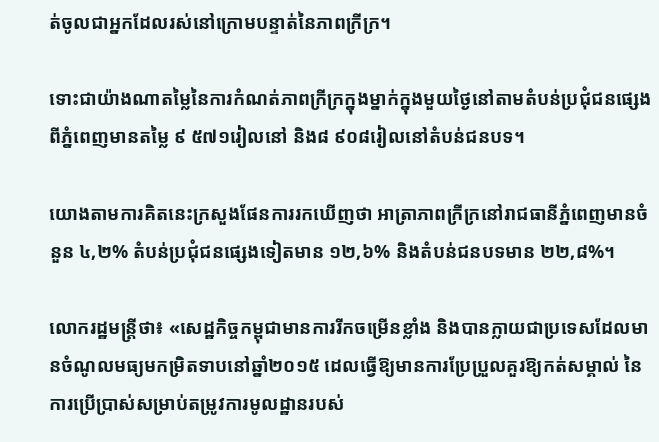ត់ចូលជាអ្នកដែលរស់នៅក្រោមបន្ទាត់នៃភាពក្រីក្រ។

ទោះជាយ៉ាងណាតម្លៃនៃការកំណត់ភាពក្រីក្រក្នុងម្នាក់ក្នុងមួយថ្ងៃនៅតាមតំបន់ប្រជុំជនផ្សេងពីភ្នំពេញមានតម្លៃ ៩ ៥៧១រៀលនៅ និង៨ ៩០៨រៀលនៅតំបន់ជនបទ។

យោងតាមការគិតនេះក្រសួងផែនការរកឃើញថា អាត្រាភាពក្រីក្រនៅរាជធានីភ្នំពេញមានចំនួន ៤,២% តំបន់ប្រជុំជនផ្សេងទៀតមាន ១២,៦% និងតំបន់ជនបទមាន ២២,៨%។

លោករដ្ឋមន្ត្រីថា៖ «សេដ្ឋកិច្ចកម្ពុជាមានការរីកចម្រើនខ្លាំង និងបានក្លាយជាប្រទេសដែលមានចំណូលមធ្យមកម្រិតទាបនៅឆ្នាំ២០១៥ ដេលធ្វើឱ្យមានការប្រែប្រួលគួរឱ្យកត់សម្គាល់ នៃការប្រើប្រាស់សម្រាប់តម្រូវការមូលដ្ឋានរបស់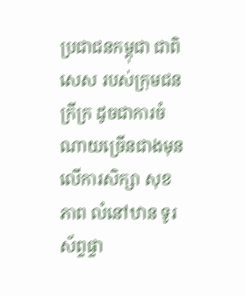ប្រជាជនកម្ពុជា ជាពិសេស របស់ក្រុមជនក្រីក្រ ដូចជាការចំណាយច្រើនជាងមុនលើការសិក្សា សុខភាព លំនៅឋាន ទូរស័ព្ទផ្ទា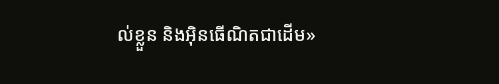ល់ខ្លួន និងអ៊ិនធើណិតជាដើម»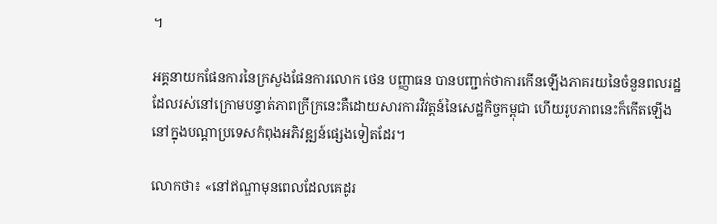។

អគ្គនាយកផែនការនៃក្រសួងផែនការលោក ថេន បញ្ញាធន បានបញ្ជាក់ថាការកើនឡើងភាគរយនៃចំនួនពលរដ្ឋដែលរស់នៅក្រោមបន្ទាត់ភាពក្រីក្រនេះគឺដោយសារការវិវត្តន៍នៃសេដ្ឋកិច្ចកម្ពុជា ហើយរូបភាពនេះក៏កើតឡើងនៅក្នុងបណ្ដាប្រទេសកំពុងអភិវឌ្ឍន៍ផ្សេងទៀតដែរ។

លោកថា៖ «នៅឥណ្ឌាមុនពេលដែលគេដូរ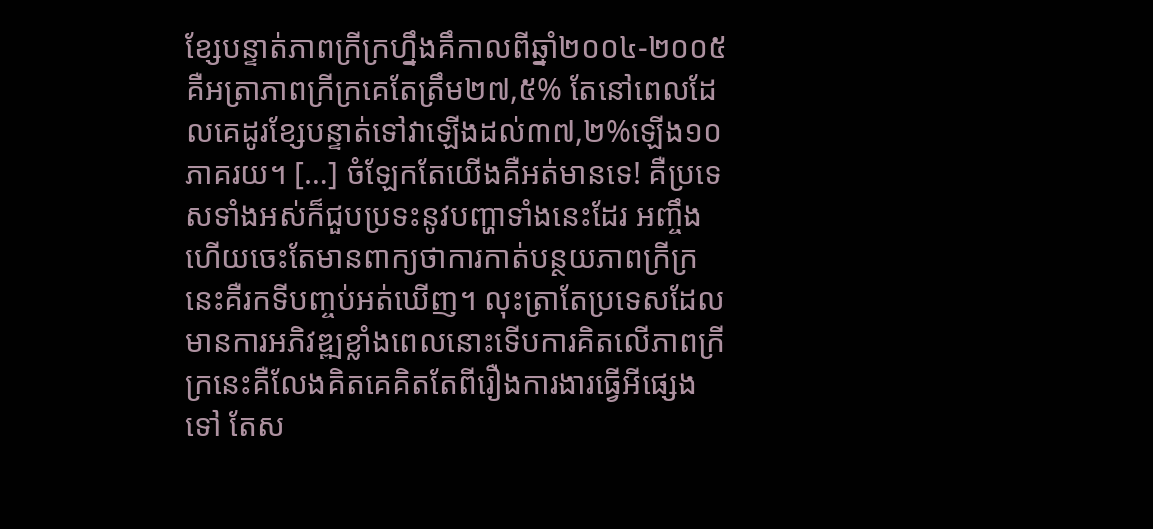ខ្សែបន្ទាត់ភាពក្រីក្រហ្នឹងគឹកាលពីឆ្នាំ២០០៤-២០០៥គឺអត្រាភាពក្រីក្រគេតែត្រឹម២៧,៥% តែនៅពេលដែលគេដូរខ្សែបន្ទាត់ទៅវាឡើងដល់៣៧,២%ឡើង១០ភាគរយ។ […] ចំឡែកតែយើងគឺអត់មានទេ! គឺប្រទេសទាំងអស់ក៏ជួបប្រទះនូវបញ្ហាទាំងនេះដែរ អញ្ចឹងហើយចេះតែមានពាក្យថាការកាត់បន្ថយភាពក្រីក្រនេះគឺរកទីបញ្ចប់អត់ឃើញ។ លុះត្រាតែប្រទេសដែលមានការអភិវឌ្ឍខ្លាំងពេលនោះទើបការគិតលើភាពក្រីក្រនេះគឺលែងគិតគេគិតតែពីរឿងការងារធ្វើអីផ្សេងទៅ តែស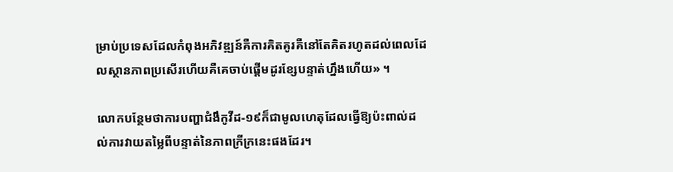ម្រាប់ប្រទេសដែលកំពុងអភិវឌ្ឍន៍គឺការគិតគូរគឺនៅតែគិតរហូតដល់ពេលដែលស្ថានភាពប្រសើរហើយគឺគេចាប់ផ្ដើមដូរខ្សែបន្ទាត់ហ្នឹងហើយ» ។

លោកបន្ថែមថាការបញ្ហាជំងឹកូវីដ-១៩ក៏ជាមូលហេតុដែលធ្វើឱ្យប៉ះពាល់ដល់ការវាយតម្លៃពីបន្ទាត់នៃភាពក្រីក្រនេះផងដែរ។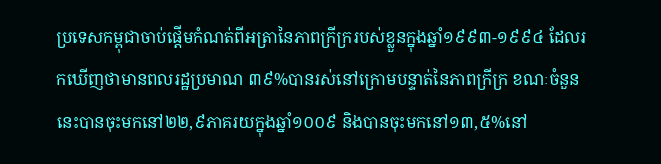ប្រទេសកម្ពុជាចាប់ផ្ដើមកំណត់ពីអត្រានៃភាពក្រីក្ររបស់ខ្លួនក្នុងឆ្នាំ១៩៩៣-១៩៩៤ ដែលរកឃើញថាមានពលរដ្ឋប្រមាណ ៣៩%បានរស់នៅក្រោមបន្ទាត់នៃភាពក្រីក្រ ខណៈចំនួននេះបានចុះមកនៅ២២,៩ភាគរយក្នុងឆ្នាំ១០០៩ និងបានចុះមកនៅ១៣,៥%នៅ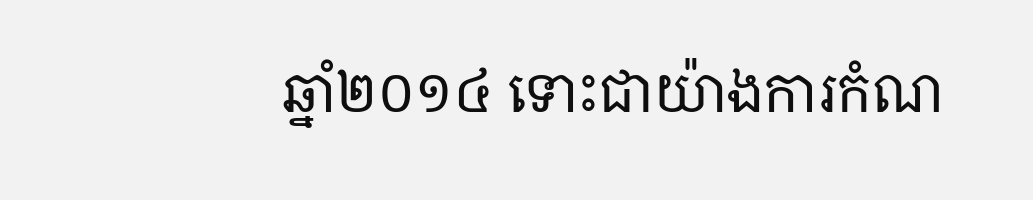ឆ្នាំ២០១៤ ទោះជាយ៉ាងការកំណ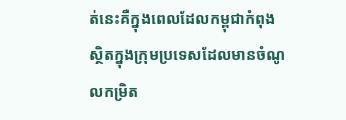ត់នេះគឺក្នុងពេលដែលកម្ពុជាកំពុងស្ថិតក្នុងក្រុមប្រទេសដែលមានចំណូលកម្រិត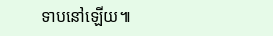ទាបនៅឡើយ៕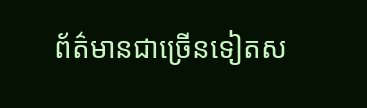ព័ត៌មានជាច្រើនទៀតស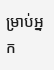ម្រាប់អ្នក